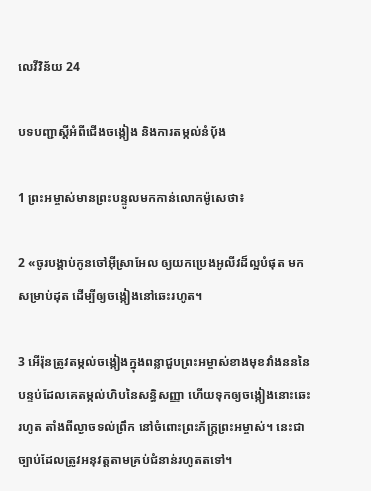លេវី‌វិន័យ 24

បទ‌បញ្ជាស្ដីអំពីជើងចង្កៀង និងការតម្កល់នំប៉័ង

1 ព្រះ‌អម្ចាស់មានព្រះ‌បន្ទូលមកកាន់លោកម៉ូសេថា៖

2 «ចូរបង្គាប់កូនចៅអ៊ីស្រា‌អែល ឲ្យយកប្រេងអូលីវដ៏ល្អបំផុត មកសម្រាប់ដុត ដើម្បីឲ្យចង្កៀងនៅឆេះរហូត។

3 អើរ៉ុនត្រូវតម្កល់ចង្កៀងក្នុងពន្លាជួបព្រះ‌អម្ចាស់ខាងមុខវាំងនននៃបន្ទប់ដែលគេតម្កល់ហិបនៃសន្ធិ‌សញ្ញា ហើយទុកឲ្យចង្កៀងនោះឆេះរហូត តាំងពីល្ងាចទល់ព្រឹក នៅចំពោះព្រះ‌ភ័ក្ត្រព្រះ‌អម្ចាស់។ នេះជាច្បាប់ដែលត្រូវអនុវត្តតាមគ្រប់ជំនាន់រហូតតទៅ។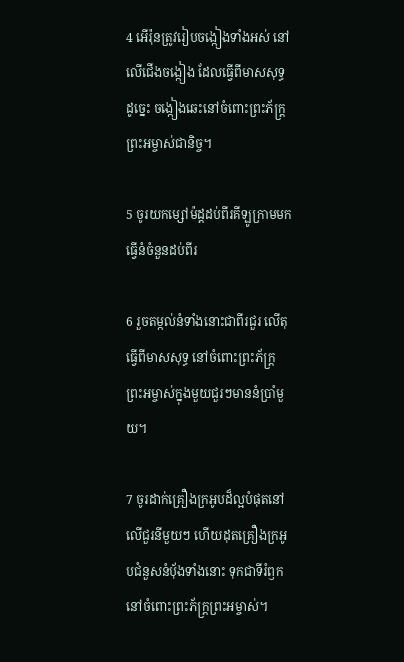4 អើរ៉ុនត្រូវរៀបចង្កៀងទាំងអស់ នៅលើជើងចង្កៀង ដែលធ្វើពីមាសសុទ្ធ ដូច្នេះ ចង្កៀងឆេះនៅចំពោះព្រះ‌ភ័ក្ត្រព្រះ‌អម្ចាស់ជា‌និច្ច។

5 ចូរយកម្សៅម៉ដ្ដដប់‌ពីរគីឡូក្រាមមកធ្វើនំចំនួនដប់‌ពីរ

6 រួចតម្កល់នំទាំងនោះជាពីរជួរ លើតុធ្វើពីមាសសុទ្ធ នៅចំពោះព្រះ‌ភ័ក្ត្រព្រះ‌អម្ចាស់ក្នុងមួយជួរៗមាននំប្រាំមួយ។

7 ចូរដាក់គ្រឿងក្រអូបដ៏ល្អបំផុតនៅលើជួរនីមួយៗ ហើយដុតគ្រឿងក្រអូបជំនួសនំប៉័ងទាំងនោះ ទុកជាទីរំឭក នៅចំពោះព្រះ‌ភ័ក្ត្រព្រះ‌អម្ចាស់។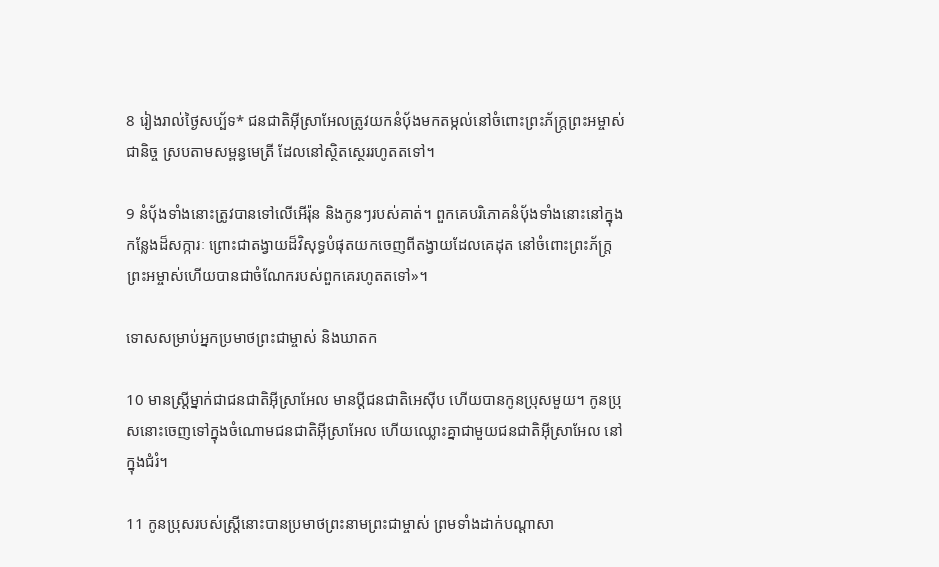8 រៀងរាល់ថ្ងៃសប្ប័ទ* ជន‌ជាតិអ៊ីស្រា‌អែលត្រូវយកនំប៉័ងមកតម្កល់នៅចំពោះព្រះ‌ភ័ក្ត្រព្រះ‌អម្ចាស់ជា‌និច្ច ស្របតាមសម្ពន្ធ‌មេត្រី ដែលនៅស្ថិត‌ស្ថេររហូតតទៅ។

9 នំប៉័ងទាំងនោះត្រូវបានទៅលើអើរ៉ុន និងកូនៗរបស់គាត់។ ពួកគេបរិភោគនំប៉័ងទាំងនោះនៅក្នុងកន្លែងដ៏សក្ការៈ ព្រោះជាតង្វាយដ៏‌វិសុទ្ធបំផុតយកចេញពីតង្វាយដែលគេដុត នៅចំពោះព្រះ‌ភ័ក្ត្រព្រះ‌អម្ចាស់ហើយបានជាចំណែករបស់ពួកគេរហូតតទៅ»។

ទោសសម្រាប់អ្នកប្រមាថព្រះ‌ជាម្ចាស់ និងឃាតក

10 មានស្ត្រីម្នាក់ជាជន‌ជាតិអ៊ីស្រា‌អែល មានប្ដីជន‌ជាតិអេស៊ីប ហើយបានកូនប្រុសមួយ។ កូនប្រុសនោះចេញទៅក្នុងចំណោមជន‌ជាតិអ៊ីស្រា‌អែល ហើយឈ្លោះគ្នាជាមួយជន‌ជាតិអ៊ីស្រា‌អែល នៅក្នុងជំរំ។

11 កូនប្រុសរបស់ស្ត្រីនោះបានប្រមាថព្រះ‌នាមព្រះ‌ជាម្ចាស់ ព្រមទាំងដាក់បណ្ដាសា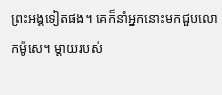ព្រះ‌អង្គទៀតផង។ គេក៏នាំអ្នកនោះមកជួបលោកម៉ូសេ។ ម្ដាយរបស់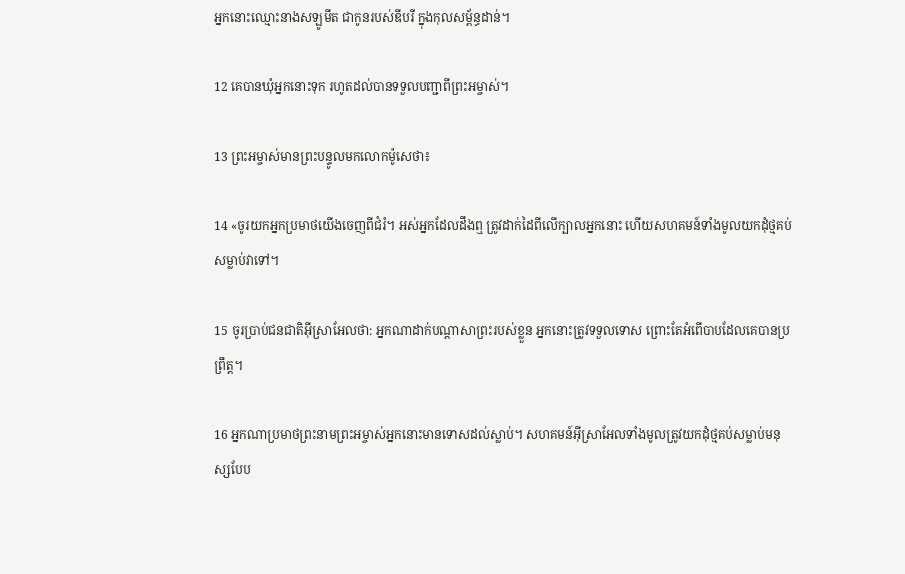អ្នកនោះឈ្មោះនាងសឡូ‌មីត ជាកូនរបស់ឌីបរី ក្នុងកុល‌សម្ព័ន្ធដាន់។

12 គេបានឃុំអ្នកនោះទុក រហូតដល់បានទទួលបញ្ជាពីព្រះ‌អម្ចាស់។

13 ព្រះ‌អម្ចាស់មានព្រះ‌បន្ទូលមកលោកម៉ូសេថា៖

14 «ចូរយកអ្នកប្រមាថយើងចេញពីជំរំ។ អស់អ្នកដែលដឹងឮ ត្រូវដាក់ដៃពីលើក្បាលអ្នកនោះ ហើយសហគមន៍ទាំងមូលយកដុំថ្មគប់សម្លាប់វាទៅ។

15 ចូរប្រាប់ជន‌ជាតិអ៊ីស្រា‌អែលថា: អ្នកណាដាក់បណ្ដាសាព្រះរបស់ខ្លួន អ្នកនោះត្រូវទទួលទោស ព្រោះតែអំពើបាបដែលគេបានប្រព្រឹត្ត។

16 អ្នកណាប្រមាថព្រះ‌នាមព្រះ‌អម្ចាស់អ្នកនោះមានទោសដល់ស្លាប់។ សហគមន៍អ៊ីស្រា‌អែលទាំងមូលត្រូវយកដុំថ្មគប់សម្លាប់មនុស្សបែប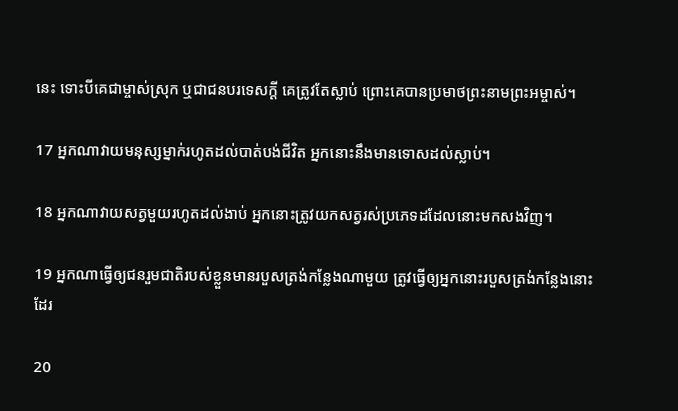នេះ ទោះបីគេជា‌ម្ចាស់ស្រុក ឬជាជនបរ‌ទេសក្ដី គេត្រូវតែស្លាប់ ព្រោះគេបានប្រមាថព្រះ‌នាមព្រះ‌អម្ចាស់។

17 អ្នកណាវាយមនុស្សម្នាក់រហូតដល់បាត់បង់ជីវិត អ្នកនោះនឹងមានទោសដល់ស្លាប់។

18 អ្នកណាវាយសត្វមួយរហូតដល់ងាប់ អ្នកនោះត្រូវយកសត្វរស់ប្រភេទដដែលនោះមកសងវិញ។

19 អ្នកណាធ្វើឲ្យជនរួមជាតិរបស់ខ្លួនមានរបួសត្រង់កន្លែងណាមួយ ត្រូវធ្វើឲ្យអ្នកនោះរបួសត្រង់កន្លែងនោះដែរ

20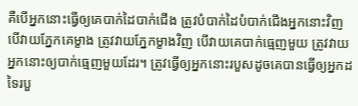គឺបើអ្នកនោះធ្វើឲ្យគេបាក់ដៃបាក់ជើង ត្រូវបំបាក់ដៃបំបាក់ជើងអ្នកនោះវិញ បើវាយភ្នែកគេម្ខាង ត្រូវវាយភ្នែកម្ខាងវិញ បើវាយគេបាក់ធ្មេញមួយ ត្រូវវាយអ្នកនោះឲ្យបាក់ធ្មេញមួយដែរ។ ត្រូវធ្វើឲ្យអ្នកនោះរបួសដូចគេបានធ្វើឲ្យអ្នកដទៃរបួ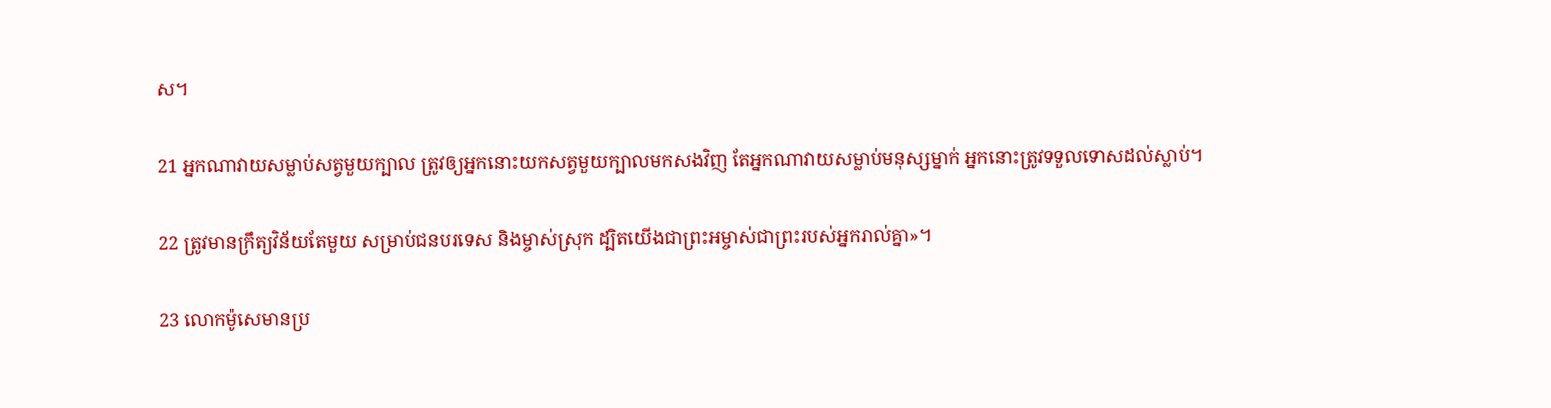ស។

21 អ្នកណាវាយសម្លាប់សត្វមួយក្បាល ត្រូវឲ្យអ្នកនោះយកសត្វមួយក្បាលមកសងវិញ តែអ្នកណាវាយសម្លាប់មនុស្សម្នាក់ អ្នកនោះត្រូវទទួលទោសដល់ស្លាប់។

22 ត្រូវមានក្រឹត្យ‌វិន័យតែមួយ សម្រាប់ជនបរ‌ទេស និងម្ចាស់ស្រុក ដ្បិតយើងជាព្រះ‌អម្ចាស់ជាព្រះរបស់អ្នករាល់គ្នា»។

23 លោកម៉ូសេមានប្រ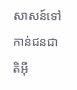សាសន៍ទៅកាន់ជន‌ជាតិអ៊ី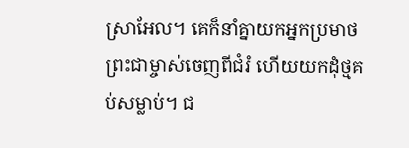ស្រា‌អែល។ គេក៏នាំគ្នាយកអ្នកប្រមាថព្រះ‌ជាម្ចាស់ចេញពីជំរំ ហើយយកដុំថ្មគប់សម្លាប់។ ជ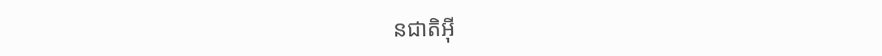ន‌ជាតិអ៊ី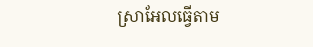ស្រា‌អែលធ្វើតាម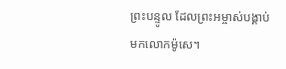ព្រះ‌បន្ទូល ដែលព្រះ‌អម្ចាស់បង្គាប់មកលោកម៉ូសេ។